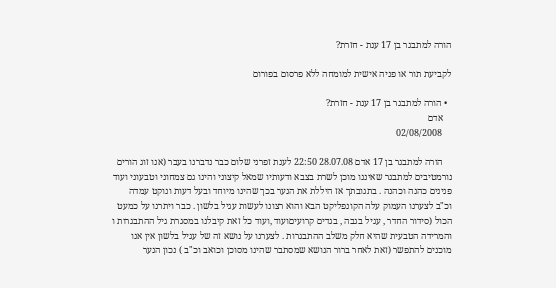הורה למתבגר בן 17 ענת - חזרת?

לקביעת תור או פניה אישית למומחה ללא פרסום בפורום

  • הורה למתבגר בן 17 ענת - חזרת?
    אדם
    02/08/2008

    הורה למתבגר בן 17 אדם 28.07.08 22:50 לענת זפרני שלום כבר נדברנו בעבר (אנו זוג הורים נורמטיבים למתבגר שאיננו מוכן לשרת בצבא ודעותיו שמאל קיצוני והינו גם צמחוני וטבעוני ועוד פנינים כהנה וכהנה . בתגובתך אז היללת את הנער בכך שהינו מיוחד ובעל דעות ונוקט עמדה וכ"ב לצערנו העמוק עלה הקונפליקט הבא והוא רצונו לעשות עגיל בלשון . כבר ויתרנו על כמעט הכול (סידור החדר , עגיל בגבה , בגדים קרועיםועוד ,ועוד כל זאת קיבלנו במסגרת גיל ההתבגרות ו והמרידה הטבעית שהיא חלק משלב ההתבגרות . לצערנו על נושא זה של עגיל בלשון אין אנו מוכנים להתפשר (זאת לאחר ברור הנושא שמסתבר שהינו מסוכן וכואב וכ"ב ) נכון הנער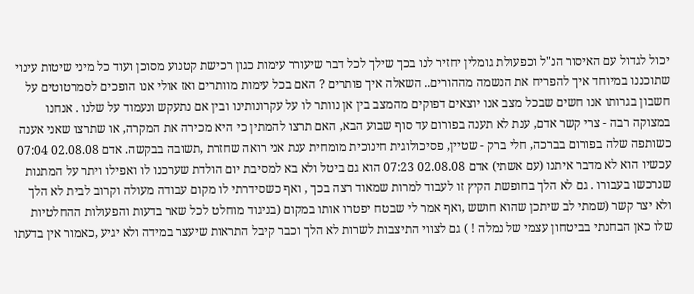יכול לגדול עם האיסור הנ"ל וכפעולת גומלין יחזיר לנו בכך שילך לכל דבר שיעורר עימות כגון רכישת קטנוע מסוכן ועוד כל מיני שיטות עינוי שתוכננו במיוחד איך להפריח את הנשמה מההורים.. השאלה איך פותרים ? האם בכל עימות מוותרים ואז אולי אנו הופכים לסמרטוטים על חשבון בגרותו אנו חשים שבכל מצב אנו יוצאים דפוקים מהמצב בין אן נוותר לו על עקרונותינו ובין אם נתעקש ונעמוד על שלנו . אנחנו במצוקה רבה - צרי קשר אדם, ענת לא תענה בפורום עד סוף שבוע הבא, האם תרצו להמתין כי היא מכירה את המקרה, או שתרצו שאני אענה כשותפה שלה בפורום בברכה, חלי ברק - שטיין, פסיכולוגית חינוכית מומחית ענת אני רואה שחזרת ,תשובה בבקשה. אדם 02.08.08 07:04 עכשיו הוא לא מדבר איתנו (עם אשתי) אדם 02.08.08 07:23 הוא גם ביטל ולא בא למסיבת יום הולדת שערכנו לו ואפילו ויתר על המתנות שנרכשו בעבורו . גם לא הלך בחופשת הקיץ זו לעבוד למרות שמאוד רצה בכך , ואף כשסידרתי לו מקום עבודה מעולה וקרוב לבית לא הלך ולא יצר קשר (שמתי לב שיתכן שהוא חושש ,ואף אמר לי שבטח יפטרו אותו במקום (בניגוד מוחלט לכל שאר בדעות והפעולות ההחלטיות שלו כאן הבחנתי בביטחון עצמי של נמלה ! ) גם לצווי התיצבות לשרות לא הלך וכבר קיבל התראות שיעצר במידה ולא יגיע ,כאמור אין בדעתו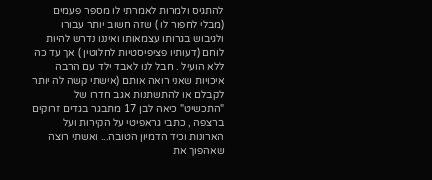להתגיס ולמרות לאמרתי לו מספר פעמים (מבלי לחפור לו ) שזה חשוב יותר עבורו ולגיבוש בגרותו עצמאותו ואיננו נדרש להיות לוחם (דעותיו פציפיסטיות לחלוטין ) אך עד כה ללא הועיל . חבל לנו לאבד ילד עם הרבה איכויות שאני רואה אותם (אישתי קשה לה יותר לקבלם או להתשתנות אגב חדרו של "התכשיט" כיאה לבן 17 מתבגר בגדים זרוקים ברצפה , כתבי גראפיטי על הקירות ועל הארונות וכיד הדמיון הטובה... ואשתי רוצה שאהפוך את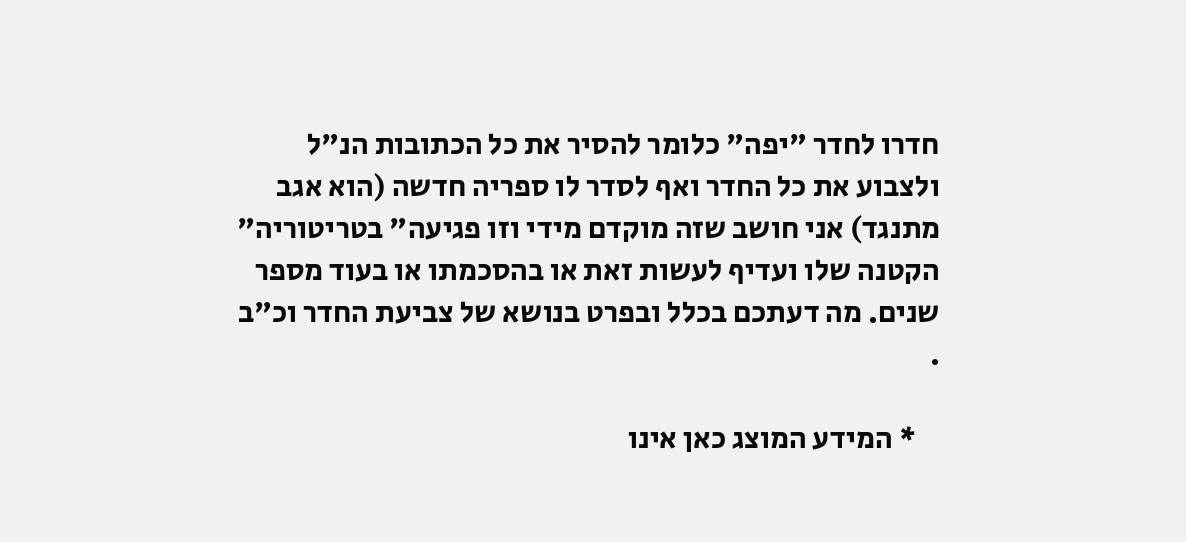חדרו לחדר "יפה" כלומר להסיר את כל הכתובות הנ"ל ולצבוע את כל החדר ואף לסדר לו ספריה חדשה (הוא אגב מתנגד) אני חושב שזה מוקדם מידי וזו פגיעה" בטריטוריה" הקטנה שלו ועדיף לעשות זאת או בהסכמתו או בעוד מספר שנים. מה דעתכם בכלל ובפרט בנושא של צביעת החדר וכ"ב .

    * המידע המוצג כאן אינו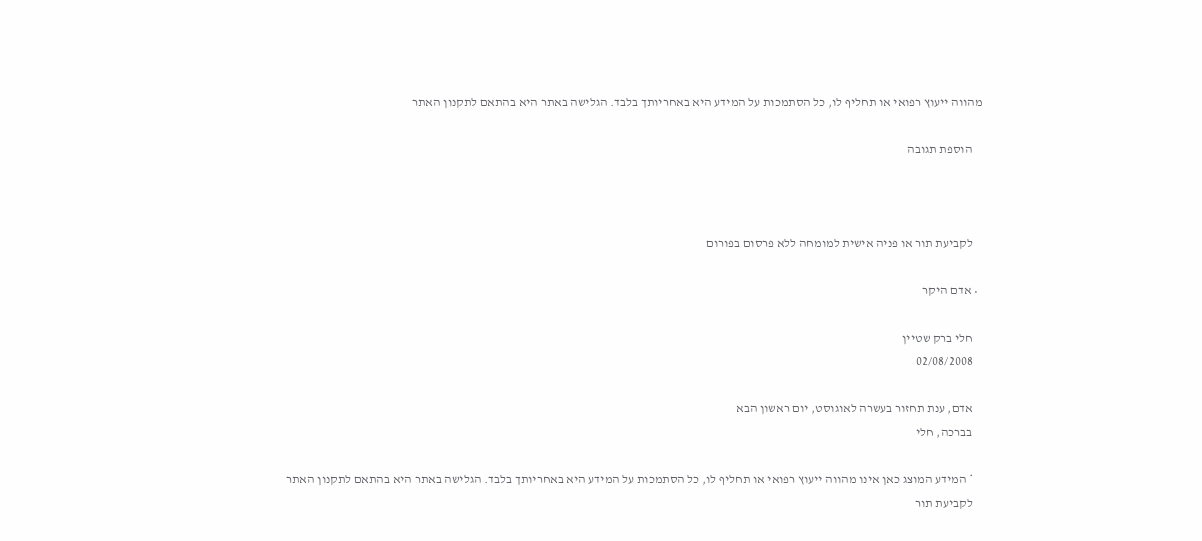מהווה ייעוץ רפואי או תחליף לו, כל הסתמכות על המידע היא באחריותך בלבד. הגלישה באתר היא בהתאם לתקנון האתר

    הוספת תגובה



    לקביעת תור או פניה אישית למומחה ללא פרסום בפורום

  • אדם היקר

    חלי ברק שטיין
    02/08/2008

    אדם, ענת תחזור בעשרה לאוגוסט, יום ראשון הבא
    בברכה, חלי

    * המידע המוצג כאן אינו מהווה ייעוץ רפואי או תחליף לו, כל הסתמכות על המידע היא באחריותך בלבד. הגלישה באתר היא בהתאם לתקנון האתר
    לקביעת תור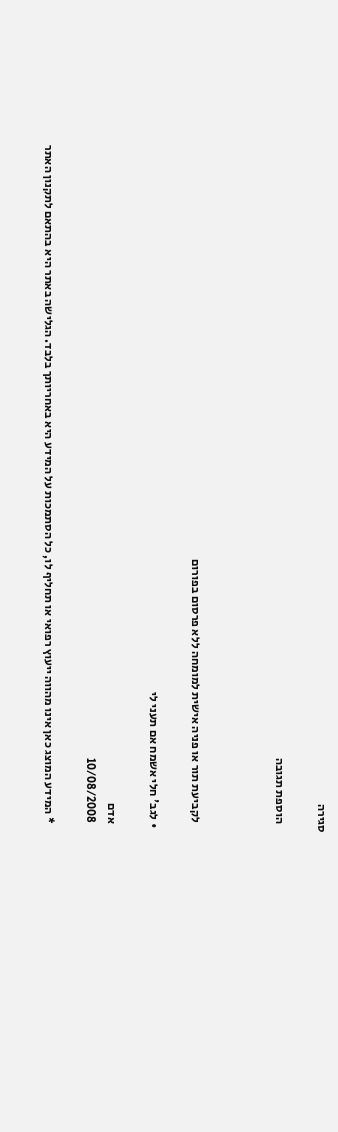סגירה

    הוספת תגובה



    לקביעת תור או פניה אישית למומחה ללא פרסום בפורום

  • לגב' חלי אשמח אם תעני לי

    אדם
    10/08/2008

    * המידע המוצג כאן אינו מהווה ייעוץ רפואי או תחליף לו, כל הסתמכות על המידע היא באחריותך בלבד. הגלישה באתר היא בהתאם לתקנון האתר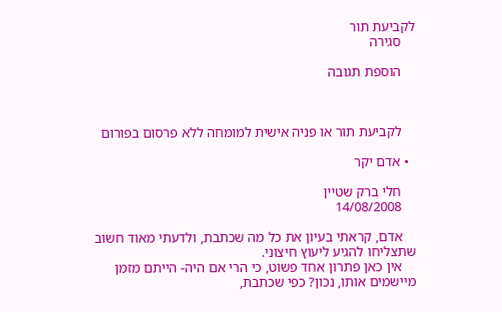לקביעת תור
    סגירה

    הוספת תגובה



    לקביעת תור או פניה אישית למומחה ללא פרסום בפורום

  • אדם יקר

    חלי ברק שטיין
    14/08/2008

    אדם, קראתי בעיון את כל מה שכתבת, ולדעתי מאוד חשוב שתצליחו להגיע ליעוץ חיצוני.
    אין כאן פתרון אחד פשוט, כי הרי אם היה- הייתם מזמן מיישמים אותו, נכון? כפי שכתבת,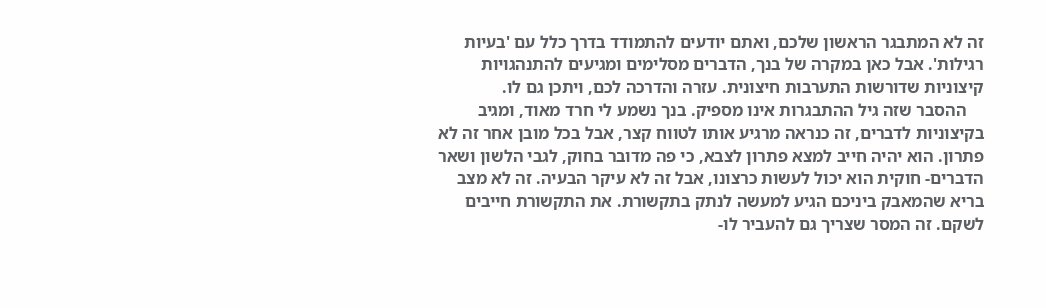זה לא המתבגר הראשון שלכם, ואתם יודעים להתמודד בדרך כלל עם 'בעיות רגילות'. אבל כאן במקרה של בנך, הדברים מסלימים ומגיעים להתנהגויות קיצוניות שדורשות התערבות חיצונית. עזרה והדרכה לכם, ויתכן גם לו.
    ההסבר שזה גיל ההתבגרות אינו מספיק. בנך נשמע לי חרד מאוד, ומגיב בקיצוניות לדברים, זה כנראה מרגיע אותו לטווח קצר, אבל בכל מובן אחר זה לא פתרון. הוא יהיה חייב למצא פתרון לצבא, כי פה מדובר בחוק, לגבי הלשון ושאר הדברים- חוקית הוא יכול לעשות כרצונו, אבל זה לא עיקר הבעיה. זה לא מצב בריא שהמאבק ביניכם הגיע למעשה לנתק בתקשורת. את התקשורת חייבים לשקם. זה המסר שצריך גם להעביר לו-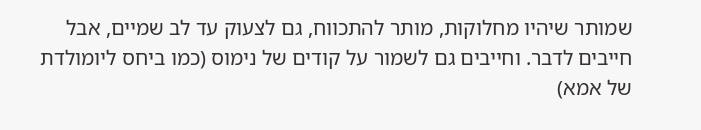שמותר שיהיו מחלוקות, מותר להתכווח, גם לצעוק עד לב שמיים, אבל חייבים לדבר. וחייבים גם לשמור על קודים של נימוס (כמו ביחס ליומולדת של אמא)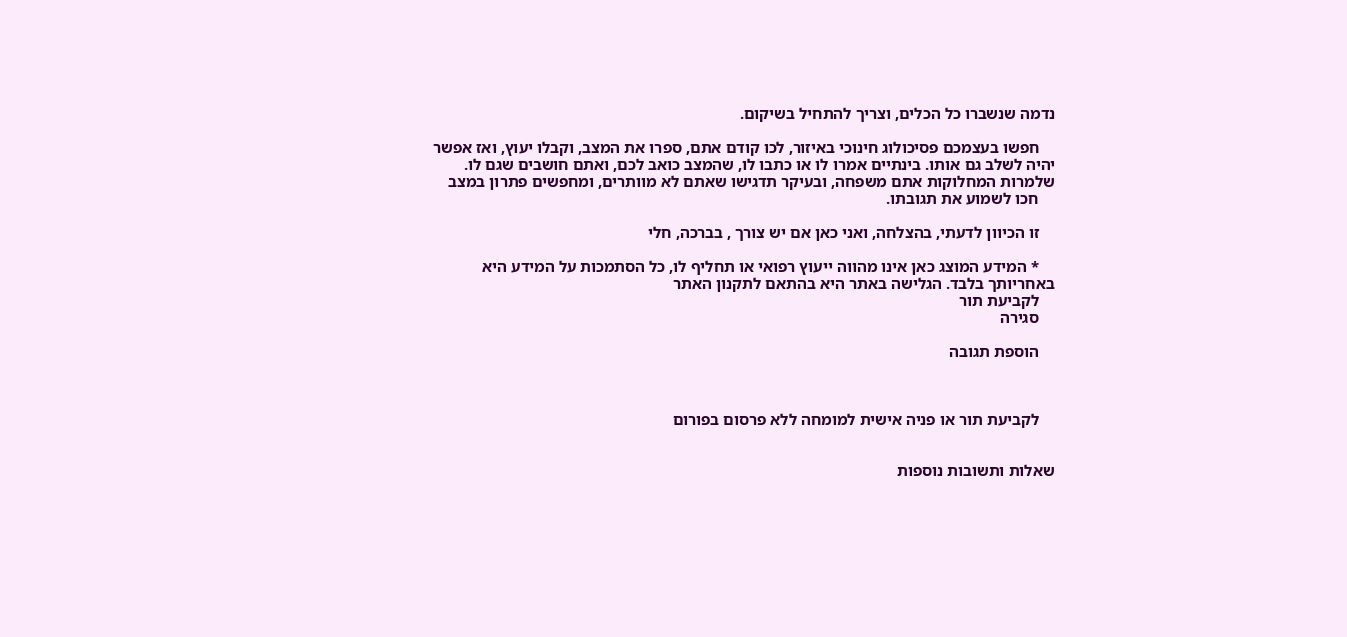נדמה שנשברו כל הכלים, וצריך להתחיל בשיקום.

    חפשו בעצמכם פסיכולוג חינוכי באיזור, לכו קודם אתם, ספרו את המצב, וקבלו יעוץ, ואז אפשר יהיה לשלב גם אותו. בינתיים אמרו לו או כתבו לו, שהמצב כואב לכם, ואתם חושבים שגם לו. שלמרות המחלוקות אתם משפחה, ובעיקר תדגישו שאתם לא מוותרים, ומחפשים פתרון במצב
    חכו לשמוע את תגובתו.

    זו הכיוון לדעתי, בהצלחה, ואני כאן אם יש צורך , בברכה, חלי

    * המידע המוצג כאן אינו מהווה ייעוץ רפואי או תחליף לו, כל הסתמכות על המידע היא באחריותך בלבד. הגלישה באתר היא בהתאם לתקנון האתר
    לקביעת תור
    סגירה

    הוספת תגובה



    לקביעת תור או פניה אישית למומחה ללא פרסום בפורום


שאלות ותשובות נוספות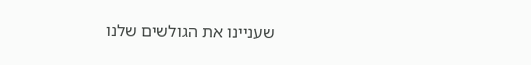שעניינו את הגולשים שלנו